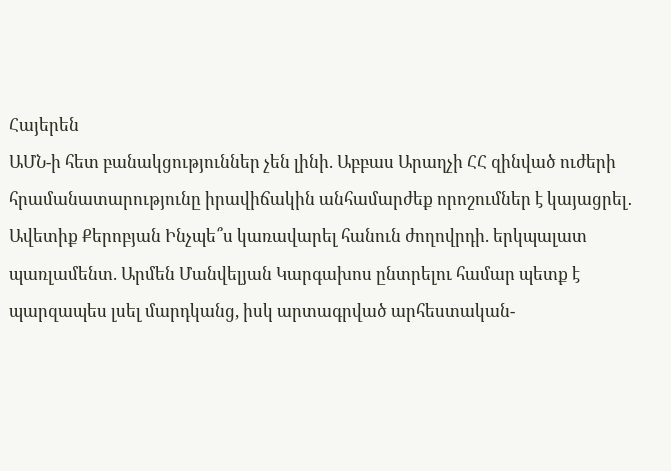Հայերեն
ԱՄՆ-ի հետ բանակցություններ չեն լինի. Աբբաս Արաղչի ՀՀ զինված ուժերի հրամանատարությունը իրավիճակին անհամարժեք որոշումներ է կայացրել․ Ավետիք Քերոբյան Ինչպե՞ս կառավարել հանուն ժողովրդի. երկպալատ պառլամենտ. Արմեն Մանվելյան Կարգախոս ընտրելու համար պետք է պարզապես լսել մարդկանց, իսկ արտագրված արհեստական-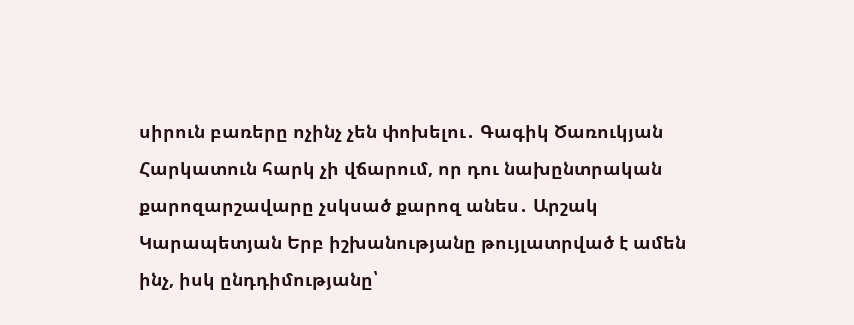սիրուն բառերը ոչինչ չեն փոխելու․ Գագիկ Ծառուկյան Հարկատուն հարկ չի վճարում, որ դու նախընտրական քարոզարշավարը չսկսած քարոզ անես․ Արշակ Կարապետյան Երբ իշխանությանը թույլատրված է ամեն ինչ, իսկ ընդդիմությանը՝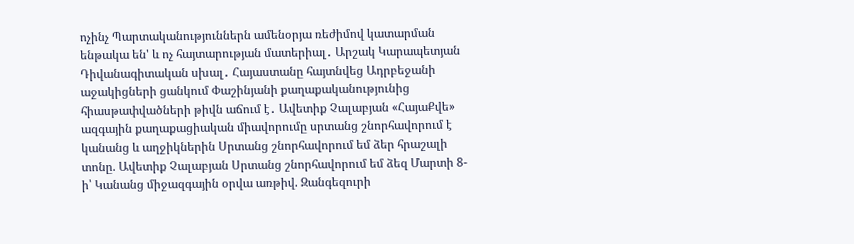ոչինչ Պարտականություններն ամենօրյա ռեժիմով կատարման ենթակա են' և ոչ հայտարության մատերիալ․ Արշակ Կարապետյան Դիվանագիտական սխալ․ Հայաստանը հայտնվեց Ադրբեջանի աջակիցների ցանկում Փաշինյանի քաղաքականությունից հիասթափվածների թիվն աճում է․ Ավետիք Չալաբյան «ՀայաՔվե» ազգային քաղաքացիական միավորումը սրտանց շնորհավորում է կանանց և աղջիկներին Սրտանց շնորհավորում եմ ձեր հրաշալի տոնը. Ավետիք Չալաբյան Սրտանց շնորհավորում եմ ձեզ Մարտի 8-ի՝ Կանանց միջազգային օրվա առթիվ. Զանգեզուրի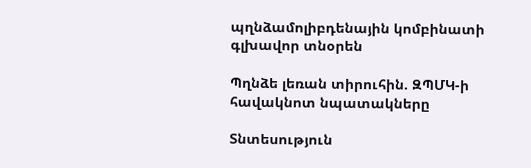պղնձամոլիբդենային կոմբինատի գլխավոր տնօրեն

Պղնձե լեռան տիրուհին. ԶՊՄԿ-ի հավակնոտ նպատակները

Տնտեսություն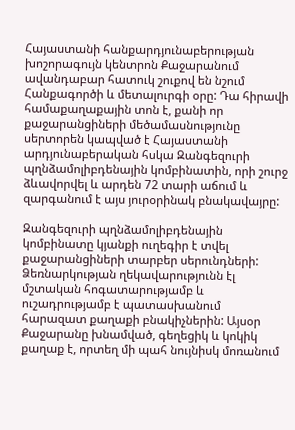Հայաստանի հանքարդյունաբերության խոշորագույն կենտրոն Քաջարանում ավանդաբար հատուկ շուքով են նշում Հանքագործի և մետալուրգի օրը: Դա հիրավի համաքաղաքային տոն է, քանի որ քաջարանցիների մեծամասնությունը սերտորեն կապված է Հայաստանի արդյունաբերական հսկա Զանգեզուրի պղնձամոլիբդենային կոմբինատին, որի շուրջ ձևավորվել և արդեն 72 տարի աճում և զարգանում է այս յուրօրինակ բնակավայրը:

Զանգեզուրի պղնձամոլիբդենային կոմբինատը կյանքի ուղեգիր է տվել քաջարանցիների տարբեր սերունդների: Ձեռնարկության ղեկավարությունն էլ մշտական հոգատարությամբ և ուշադրությամբ է պատասխանում հարազատ քաղաքի բնակիչներին: Այսօր Քաջարանը խնամված, գեղեցիկ և կոկիկ քաղաք է, որտեղ մի պահ նույնիսկ մոռանում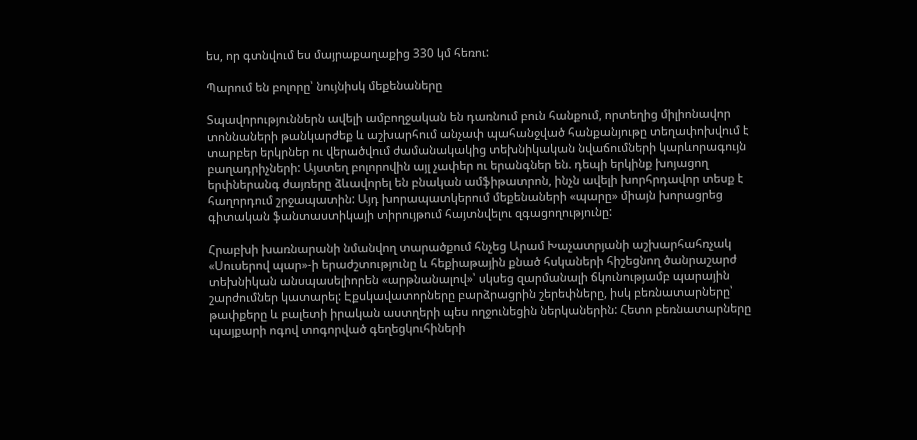ես, որ գտնվում ես մայրաքաղաքից 330 կմ հեռու:

Պարում են բոլորը՝ նույնիսկ մեքենաները

Տպավորություններն ավելի ամբողջական են դառնում բուն հանքում, որտեղից միլիոնավոր տոննաների թանկարժեք և աշխարհում անչափ պահանջված հանքանյութը տեղափոխվում է տարբեր երկրներ ու վերածվում ժամանակակից տեխնիկական նվաճումների կարևորագույն բաղադրիչների: Այստեղ բոլորովին այլ չափեր ու երանգներ են. դեպի երկինք խոյացող երփներանգ ժայռերը ձևավորել են բնական ամֆիթատրոն, ինչն ավելի խորհրդավոր տեսք է հաղորդում շրջապատին: Այդ խորապատկերում մեքենաների «պարը» միայն խորացրեց գիտական ֆանտաստիկայի տիրույթում հայտնվելու զգացողությունը:

Հրաբխի խառնարանի նմանվող տարածքում հնչեց Արամ Խաչատրյանի աշխարհահռչակ «Սուսերով պար»-ի երաժշտությունը և հեքիաթային քնած հսկաների հիշեցնող ծանրաշարժ տեխնիկան անսպասելիորեն «արթնանալով»՝ սկսեց զարմանալի ճկունությամբ պարային շարժումներ կատարել: Էքսկավատորները բարձրացրին շերեփները, իսկ բեռնատարները՝ թափքերը և բալետի իրական աստղերի պես ողջունեցին ներկաներին: Հետո բեռնատարները պայքարի ոգով տոգորված գեղեցկուհիների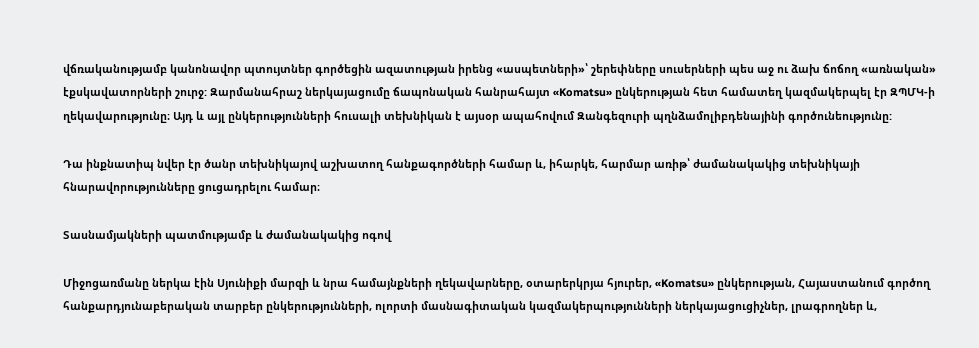վճռականությամբ կանոնավոր պտույտներ գործեցին ազատության իրենց «ասպետների»՝ շերեփները սուսերների պես աջ ու ձախ ճոճող «առնական» էքսկավատորների շուրջ: Զարմանահրաշ ներկայացումը ճապոնական հանրահայտ «Komatsu» ընկերության հետ համատեղ կազմակերպել էր ԶՊՄԿ-ի ղեկավարությունը։ Այդ և այլ ընկերությունների հուսալի տեխնիկան է այսօր ապահովում Զանգեզուրի պղնձամոլիբդենայինի գործունեությունը:

Դա ինքնատիպ նվեր էր ծանր տեխնիկայով աշխատող հանքագործների համար և, իհարկե, հարմար առիթ՝ ժամանակակից տեխնիկայի հնարավորությունները ցուցադրելու համար։

Տասնամյակների պատմությամբ և ժամանակակից ոգով

Միջոցառմանը ներկա էին Սյունիքի մարզի և նրա համայնքների ղեկավարները, օտարերկրյա հյուրեր, «Komatsu» ընկերության, Հայաստանում գործող հանքարդյունաբերական տարբեր ընկերությունների, ոլորտի մասնագիտական կազմակերպությունների ներկայացուցիչներ, լրագրողներ և,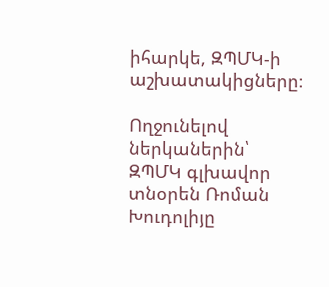իհարկե, ԶՊՄԿ-ի աշխատակիցները։

Ողջունելով ներկաներին՝ ԶՊՄԿ գլխավոր տնօրեն Ռոման Խուդոլիյը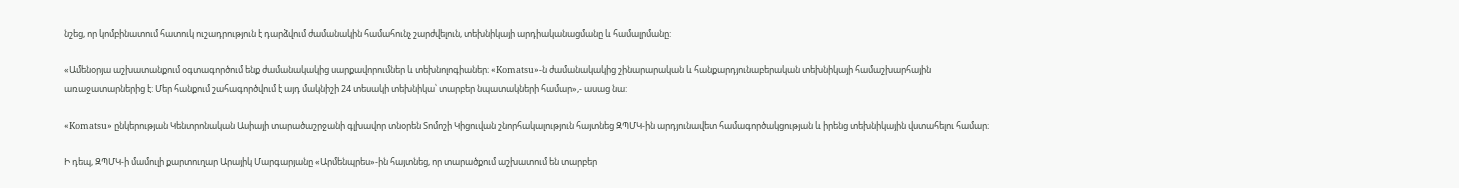նշեց, որ կոմբինատում հատուկ ուշադրություն է դարձվում ժամանակին համահունչ շարժվելուն, տեխնիկայի արդիականացմանը և համալրմանը:

«Ամենօրյա աշխատանքում օգտագործում ենք ժամանակակից սարքավորումներ և տեխնոլոգիաներ։ «Komatsu»-ն ժամանակակից շինարարական և հանքարդյունաբերական տեխնիկայի համաշխարհային առաջատարներից է: Մեր հանքում շահագործվում է այդ մակնիշի 24 տեսակի տեխնիկա՝ տարբեր նպատակների համար»,- ասաց նա:

«Komatsu» ընկերության Կենտրոնական Ասիայի տարածաշրջանի գլխավոր տնօրեն Տոմոշի Կիցուվան շնորհակալություն հայտնեց ԶՊՄԿ-ին արդյունավետ համագործակցության և իրենց տեխնիկային վստահելու համար։

Ի դեպ, ԶՊՄԿ-ի մամուլի քարտուղար Արայիկ Մարգարյանը «Արմենպրես»-ին հայտնեց, որ տարածքում աշխատում են տարբեր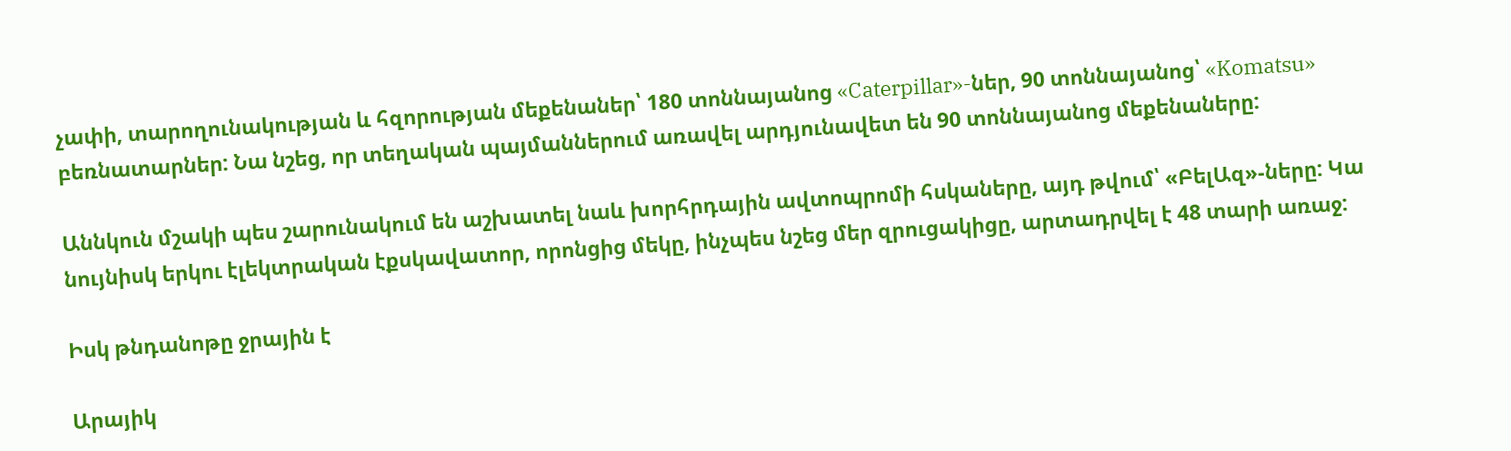չափի, տարողունակության և հզորության մեքենաներ՝ 180 տոննայանոց «Caterpillar»-ներ, 90 տոննայանոց՝ «Komatsu» բեռնատարներ: Նա նշեց, որ տեղական պայմաններում առավել արդյունավետ են 90 տոննայանոց մեքենաները:

Աննկուն մշակի պես շարունակում են աշխատել նաև խորհրդային ավտոպրոմի հսկաները, այդ թվում՝ «ԲելԱզ»-ները: Կա նույնիսկ երկու էլեկտրական էքսկավատոր, որոնցից մեկը, ինչպես նշեց մեր զրուցակիցը, արտադրվել է 48 տարի առաջ:

Իսկ թնդանոթը ջրային է

Արայիկ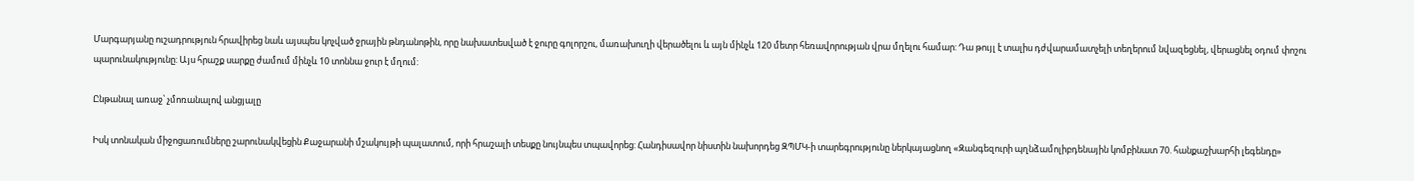Մարգարյանը ուշադրություն հրավիրեց նաև այսպես կոչված ջրային թնդանոթին, որը նախատեսված է ջուրը գոլորշու, մառախուղի վերածելու և այն մինչև 120 մետր հեռավորության վրա մղելու համար: Դա թույլ է տալիս դժվարամատչելի տեղերում նվազեցնել, վերացնել օդում փոշու պարունակությունը: Այս հրաշք սարքը ժամում մինչև 10 տոննա ջուր է մղում:

Ընթանալ առաջ՝ չմոռանալով անցյալը

Իսկ տոնական միջոցառումները շարունակվեցին Քաջարանի մշակույթի պալատում, որի հրաշալի տեսքը նույնպես տպավորեց: Հանդիսավոր նիստին նախորդեց ԶՊՄԿ-ի տարեգրությունը ներկայացնող «Զանգեզուրի պղնձամոլիբդենային կոմբինատ 70. հանքաշխարհի լեգենդը»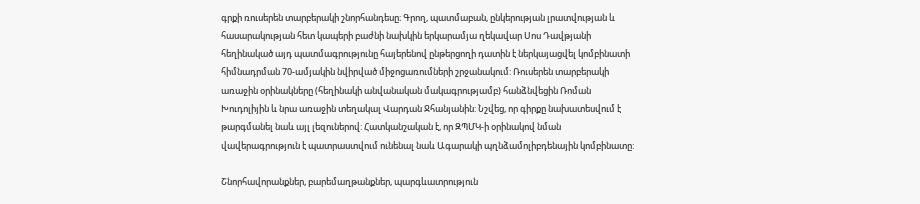գրքի ռուսերեն տարբերակի շնորհանդեսը։ Գրող, պատմաբան, ընկերության լրատվության և հասարակության հետ կապերի բաժնի նախկին երկարամյա ղեկավար Սոս Դավթյանի հեղինակած այդ պատմագրությունը հայերենով ընթերցողի դատին է ներկայացվել կոմբինատի հիմնադրման 70-ամյակին նվիրված միջոցառումների շրջանակում: Ռուսերեն տարբերակի առաջին օրինակները (հեղինակի անվանական մակագրությամբ) հանձնվեցին Ռոման Խուդոլիյին և նրա առաջին տեղակալ Վարդան Ջհանյանին: Նշվեց, որ գիրքը նախատեսվում է թարգմանել նաև այլ լեզուներով: Հատկանշական է, որ ԶՊՄԿ-ի օրինակով նման վավերագրություն է պատրաստվում ունենալ նաև Ագարակի պղնձամոլիբդենային կոմբինատը:

Շնորհավորանքներ, բարեմաղթանքներ, պարգևատրություն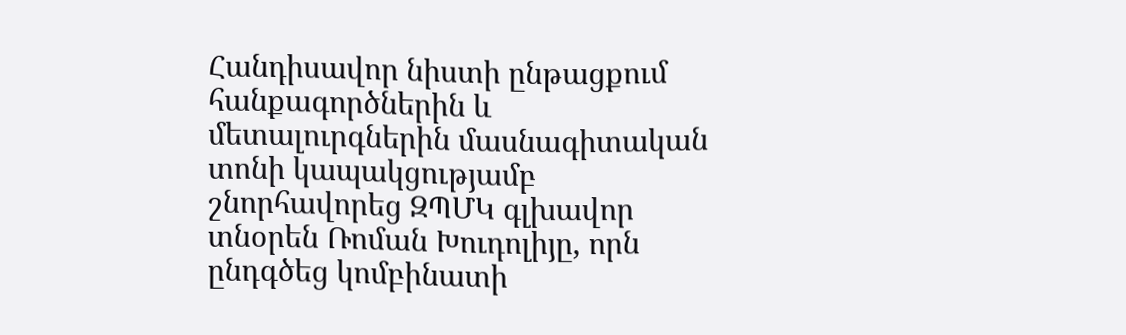Հանդիսավոր նիստի ընթացքում հանքագործներին և մետալուրգներին մասնագիտական տոնի կապակցությամբ շնորհավորեց ԶՊՄԿ գլխավոր տնօրեն Ռոման Խուդոլիյը, որն ընդգծեց կոմբինատի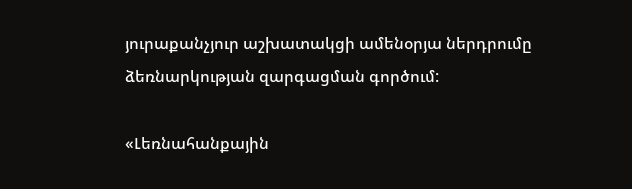յուրաքանչյուր աշխատակցի ամենօրյա ներդրումը ձեռնարկության զարգացման գործում:

«Լեռնահանքային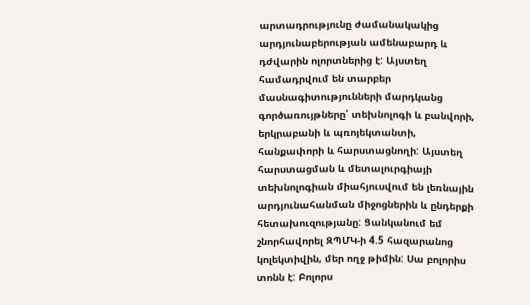արտադրությունը ժամանակակից արդյունաբերության ամենաբարդ և դժվարին ոլորտներից է: Այստեղ համադրվում են տարբեր մասնագիտությունների մարդկանց գործառույթները՝ տեխնոլոգի և բանվորի, երկրաբանի և պռոյեկտանտի, հանքափորի և հարստացնողի: Այստեղ հարստացման և մետալուրգիայի տեխնոլոգիան միահյուսվում են լեռնային արդյունահանման միջոցներին և ընդերքի հետախուզությանը: Ցանկանում եմ շնորհավորել ԶՊՄԿ-ի 4.5 հազարանոց կոլեկտիվին, մեր ողջ թիմին: Սա բոլորիս տոնն է: Բոլորս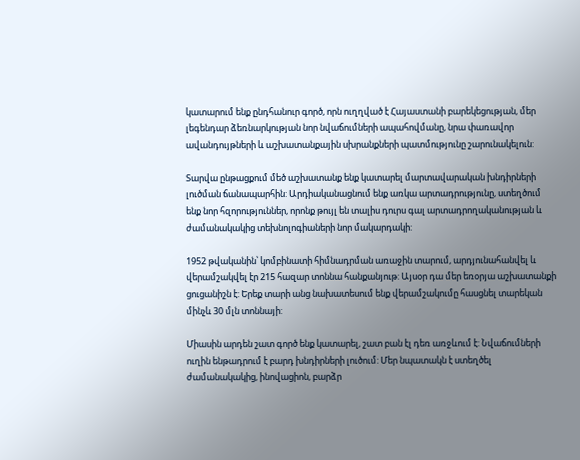կատարում ենք ընդհանուր գործ, որն ուղղված է Հայաստանի բարեկեցության, մեր լեգենդար ձեռնարկության նոր նվաճումների ապահովմանը, նրա փառավոր ավանդույթների և աշխատանքային սխրանքների պատմությունը շարունակելուն:

Տարվա ընթացքում մեծ աշխատանք ենք կատարել մարտավարական խնդիրների լուծման ճանապարհին: Արդիականացնում ենք առկա արտադրությունը, ստեղծում ենք նոր հզորություններ, որոնք թույլ են տալիս դուրս գալ արտադրողականության և ժամանակակից տեխնոլոգիաների նոր մակարդակի:

1952 թվականին՝ կոմբինատի հիմնադրման առաջին տարում, արդյունահանվել և վերամշակվել էր 215 հազար տոննա հանքանյութ: Այսօր դա մեր եռօրյա աշխատանքի ցուցանիշն է: Երեք տարի անց նախատեսում ենք վերամշակումը հասցնել տարեկան մինչև 30 մլն տոննայի:

Միասին արդեն շատ գործ ենք կատարել, շատ բան էլ դեռ առջևում է: Նվաճումների ուղին ենթադրում է բարդ խնդիրների լուծում: Մեր նպատակն է ստեղծել ժամանակակից, ինովացիոն, բարձր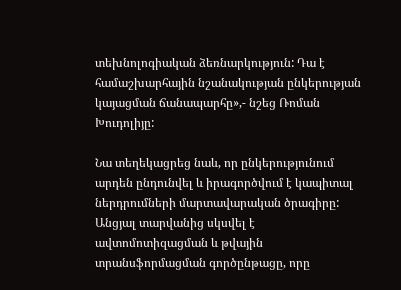տեխնոլոգիական ձեռնարկություն: Դա է համաշխարհային նշանակության ընկերության կայացման ճանապարհը»,- նշեց Ռոման Խուդոլիյը:

Նա տեղեկացրեց նաև, որ ընկերությունում արդեն ընդունվել և իրագործվում է կապիտալ ներդրումների մարտավարական ծրագիրը: Անցյալ տարվանից սկսվել է ավտոմոտիզացման և թվային տրանսֆորմացման գործընթացը, որը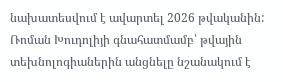նախատեսվում է ավարտել 2026 թվականին: Ռոման Խուդոլիյի գնահատմամբ՝ թվային տեխնոլոգիաներին անցնելը նշանակում է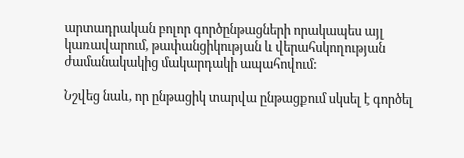արտադրական բոլոր գործընթացների որակապես այլ կառավարում, թափանցիկության և վերահսկողության ժամանակակից մակարդակի ապահովում:

Նշվեց նաև, որ ընթացիկ տարվա ընթացքում սկսել է գործել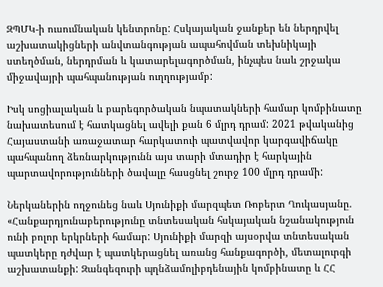ԶՊՄԿ-ի ուսումնական կենտրոնը: Հսկայական ջանքեր են ներդրվել աշխատակիցների անվտանգության ապահովման տեխնիկայի ստեղծման, ներդրման և կատարելագործման, ինչպես նաև շրջակա միջավայրի պահպանության ուղղությամբ:

Իսկ սոցիալական և բարեգործական նպատակների համար կոմբինատը նախատեսում է հատկացնել ավելի քան 6 մլրդ դրամ: 2021 թվականից Հայաստանի առաջատար հարկատուի պատվավոր կարգավիճակը պահպանող ձեռնարկությունն այս տարի մտադիր է հարկային պարտավորությունների ծավալը հասցնել շուրջ 100 մլրդ դրամի:

Ներկաներին ողջունեց նաև Սյունիքի մարզպետ Ռոբերտ Ղուկասյանը. «Հանքարդյունաբերությունը տնտեսական հսկայական նշանակություն ունի բոլոր երկրների համար: Սյունիքի մարզի այսօրվա տնտեսական պատկերը դժվար է պատկերացնել առանց հանքագործի, մետալուրգի աշխատանքի: Զանգեզուրի պղնձամոլիբդենային կոմբինատը և ՀՀ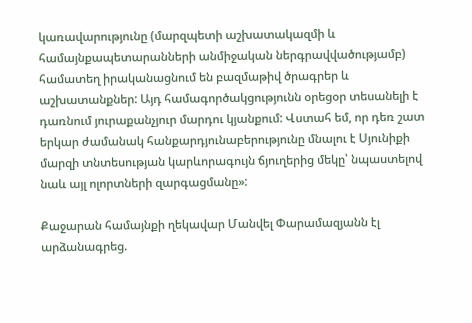կառավարությունը (մարզպետի աշխատակազմի և համայնքապետարանների անմիջական ներգրավվածությամբ) համատեղ իրականացնում են բազմաթիվ ծրագրեր և աշխատանքներ: Այդ համագործակցությունն օրեցօր տեսանելի է դառնում յուրաքանչյուր մարդու կյանքում: Վստահ եմ, որ դեռ շատ երկար ժամանակ հանքարդյունաբերությունը մնալու է Սյունիքի մարզի տնտեսության կարևորագույն ճյուղերից մեկը՝ նպաստելով նաև այլ ոլորտների զարգացմանը»:

Քաջարան համայնքի ղեկավար Մանվել Փարամազյանն էլ արձանագրեց.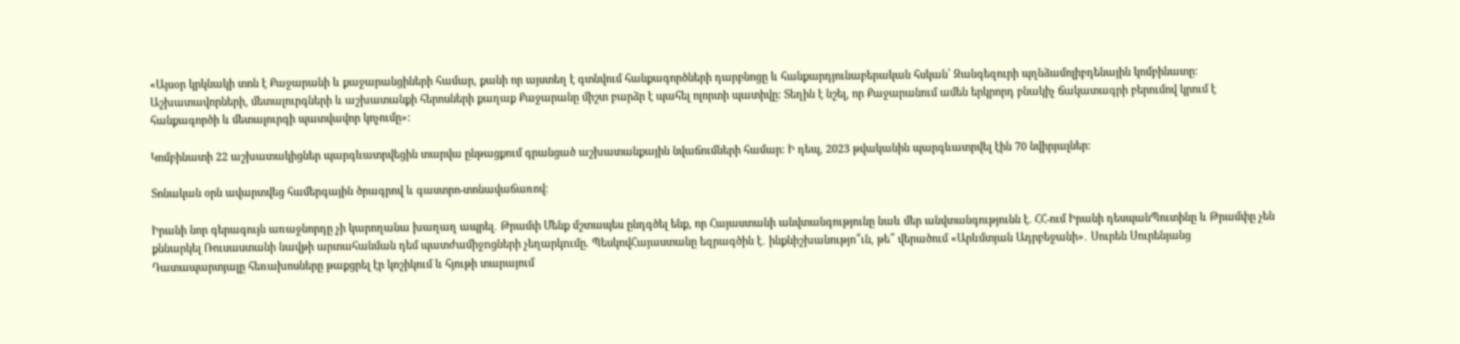«Այսօր կրկնակի տոն է Քաջարանի և քաջարանցիների համար, քանի որ այստեղ է գտնվում հանքագործների դարբնոցը և հանքարդյունաբերական հսկան՝ Զանգեզուրի պղնձամոլիբդենային կոմբինատը: Աշխատավորների, մետալուրգների և աշխատանքի հերոսների քաղաք Քաջարանը միշտ բարձր է պահել ոլորտի պատիվը: Տեղին է նշել, որ Քաջարանում ամեն երկրորդ բնակիչ ճակատագրի բերումով կրում է հանքագործի և մետալուրգի պատվավոր կոչումը»:

Կոմբինատի 22 աշխատակիցներ պարգևատրվեցին տարվա ընթացքում գրանցած աշխատանքային նվաճումների համար: Ի դեպ, 2023 թվականին պարգևատրվել էին 70 նվիրյալներ:

Տոնական օրն ավարտվեց համերգային ծրագրով և գաստրո-տոնավաճառով։

Իրանի նոր գերագույն առաջնորդը չի կարողանա խաղաղ ապրել․ Թրամփ Մենք մշտապես ընդգծել ենք, որ Հայաստանի անվտանգությունը նաև մեր անվտանգությունն է. ՀՀ-ում Իրանի դեսպանՊուտինը և Թրամփը չեն քննարկել Ռուսաստանի նավթի արտահանման դեմ պատժամիջnցների չեղարկnւմը. ՊեսկովՀայաստանը եզրագծին է․ ինքնիշխանությո՞ւն, թե՞ վերածում «Արևմտյան Ադրբեջանի»․ Սուրեն Սուրենյանց Դատապարտյալը հեռախոսները թաքցրել էր կոշիկում և հյութի տարայում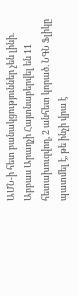ԱՄՆ-ի հետ բանակցություններ չեն լինի. Աբբաս Արաղչի Հայտնաբերվել են 11 հետախուզվող, 2 անհետ կորած. ՆԳՆ Ֆլիկը պատմել է, թե ինչի վրա է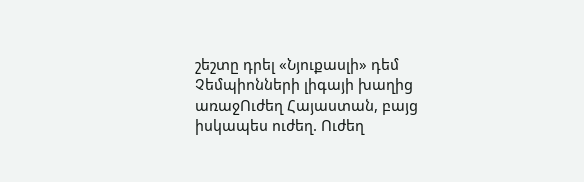շեշտը դրել «Նյուքասլի» դեմ Չեմպիոնների լիգայի խաղից առաջՈւժեղ Հայաստան, բայց իսկապես ուժեղ. Ուժեղ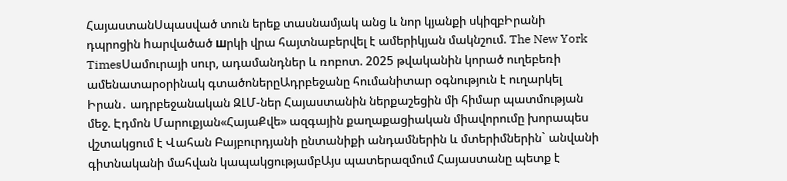ՀայաստանՍպասված տուն երեք տասնամյակ անց և նոր կյանքի սկիզբԻրանի դպրոցին hարվածած шրկի վրա հայտնաբերվել է ամերիկյան մակնշում. The New York TimesՍամուրայի սուր, ադամանդներ և ռոբոտ. 2025 թվականին կորած ուղեբեռի ամենատարօրինակ գտածոներըԱդրբեջանը հումանիտար օգնություն է ուղարկել Իրան․ ադրբեջանական ԶԼՄ-ներ Հայաստանին ներքաշեցին մի հիմար պատմության մեջ. Էդմոն Մարուքյան«ՀայաՔվե» ազգային քաղաքացիական միավորումը խորապես վշտակցում է Վահան Բայբուրդյանի ընտանիքի անդամներին և մտերիմներին` անվանի գիտնականի մահվան կապակցությամբԱյս պատերազմում Հայաստանը պետք է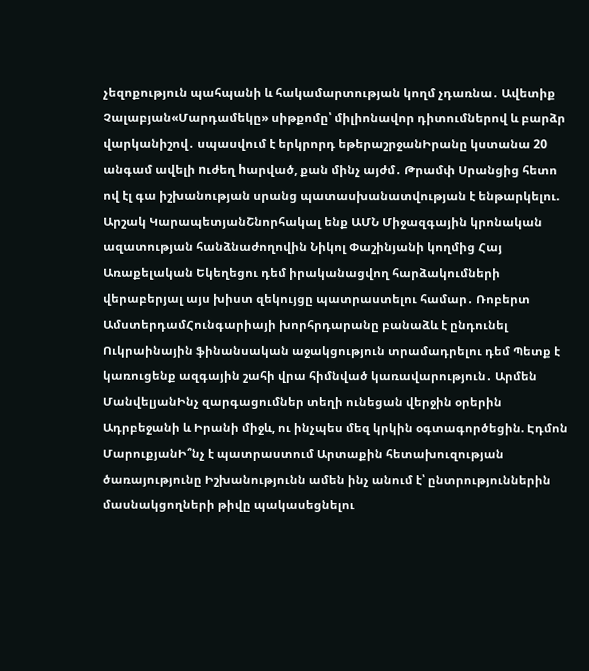չեզոքություն պահպանի և հակամարտության կողմ չդառնա․ Ավետիք Չալաբյան«Մարդամեկը» սիթքոմը՝ միլիոնավոր դիտումներով և բարձր վարկանիշով․ սպասվում է երկրորդ եթերաշրջանԻրանը կստանա 20 անգամ ավելի nւժեղ hարված, քան մինչ այժմ․ Թրամփ Սրանցից հետո ով էլ գա իշխանության սրանց պատասխանատվության է ենթարկելու. Արշակ ԿարապետյանՇնորհակալ ենք ԱՄՆ Միջազգային կրոնական ազատության հանձնաժողովին Նիկոլ Փաշինյանի կողմից Հայ Առաքելական Եկեղեցու դեմ իրականացվող հարձակումների վերաբերյալ այս խիստ զեկույցը պատրաստելու համար․ Ռոբերտ ԱմստերդամՀունգարիայի խորհրդարանը բանաձև է ընդունել Ուկրաինային ֆինանսական աջակցություն տրամադրելու դեմ Պետք է կառուցենք ազգային շահի վրա հիմնված կառավարություն․ Արմեն ՄանվելյանԻնչ զարգացումներ տեղի ունեցան վերջին օրերին Ադրբեջանի և Իրանի միջև, ու ինչպես մեզ կրկին օգտագործեցին. Էդմոն ՄարուքյանԻ՞նչ է պատրաստում Արտաքին հետախուզության ծառայությունը Իշխանությունն ամեն ինչ անում է՝ ընտրություններին մասնակցողների թիվը պակասեցնելու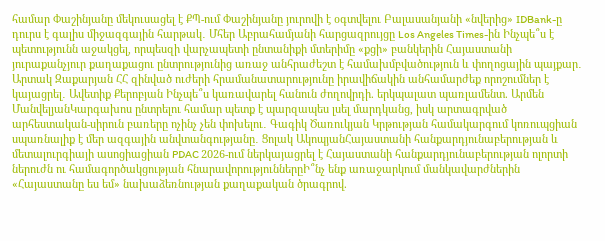համար Փաշինյանը մեկուսացել է ՔՊ-ում Փաշինյանը յուրովի է օգտվելու Բալասանյանի «նվերից» IDBank-ը դուրս է գալիս միջազգային հարթակ․ Մհեր Աբրահամյանի հարցազրույցը Los Angeles Times-ին Ինչպե՞ս է պետությունն աջակցել, որպեսզի վարչապետի ընտանիքի մտերիմը «քցի» բանկերին Հայաստանի յուրաքանչյուր քաղաքացու ընտրությունից առաջ անհրաժեշտ է համախմբվածություն և փողոցային պայքար․ Արտակ Զաքարյան ՀՀ զինված ուժերի հրամանատարությունը իրավիճակին անհամարժեք որոշումներ է կայացրել․ Ավետիք Քերոբյան Ինչպե՞ս կառավարել հանուն ժողովրդի. երկպալատ պառլամենտ. Արմեն ՄանվելյանԿարգախոս ընտրելու համար պետք է պարզապես լսել մարդկանց, իսկ արտագրված արհեստական-սիրուն բառերը ոչինչ չեն փոխելու․ Գագիկ Ծառուկյան Կրթության համակարգում կոռուպցիան սպառնալիք է մեր ազգային անվտանգությանը․ Ցոլակ ԱկոպյանՀայաստանի հանքարդյունաբերության և մետալուրգիայի ասոցիացիան PDAC 2026-ում ներկայացրել է Հայաստանի հանքարդյունաբերության ոլորտի ներուժն ու համագործակցության հնարավորություններըԻ՞նչ ենք առաջարկում մանկավարժներին «Հայաստանը ես եմ» նախաձեռնության քաղաքական ծրագրով.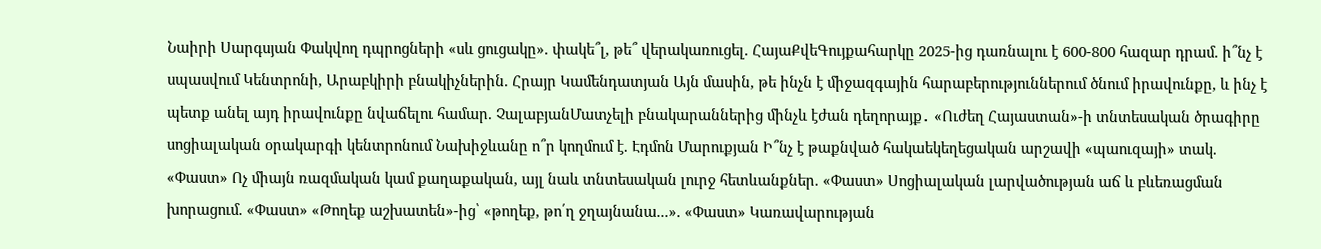Նաիրի Սարգսյան Փակվող դպրոցների «սև ցուցակը». փակե՞լ, թե՞ վերակառուցել. ՀայաՔվեԳույքահարկը 2025-ից դառնալու է 600-800 հազար դրամ. ի՞նչ է սպասվում Կենտրոնի, Արաբկիրի բնակիչներին. Հրայր Կամենդատյան Այն մասին, թե ինչն է միջազգային հարաբերություններում ծնում իրավունքը, և ինչ է պետք անել այդ իրավունքը նվաճելու համար. ՉալաբյանՄատչելի բնակարաններից մինչև էժան դեղորայք․ «Ուժեղ Հայաստան»-ի տնտեսական ծրագիրը սոցիալական օրակարգի կենտրոնում Նախիջևանը ո՞ր կողմում է. Էդմոն Մարուքյան Ի՞նչ է թաքնված հակաեկեղեցական արշավի «պաուզայի» տակ. «Փաստ» Ոչ միայն ռազմական կամ քաղաքական, այլ նաև տնտեսական լուրջ հետևանքներ. «Փաստ» Սոցիալական լարվածության աճ և բևեռացման խորացում. «Փաստ» «Թողեք աշխատեն»-ից՝ «թողեք, թո՛ղ ջղայնանա...». «Փաստ» Կառավարության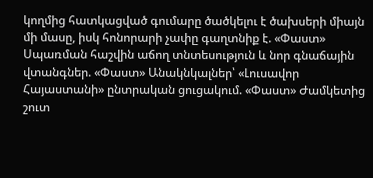կողմից հատկացված գումարը ծածկելու է ծախսերի միայն մի մասը, իսկ հոնորարի չափը գաղտնիք է. «Փաստ» Սպառման հաշվին աճող տնտեսություն և նոր գնաճային վտանգներ. «Փաստ» Անակնկալներ՝ «Լուսավոր Հայաստանի» ընտրական ցուցակում. «Փաստ» Ժամկետից շուտ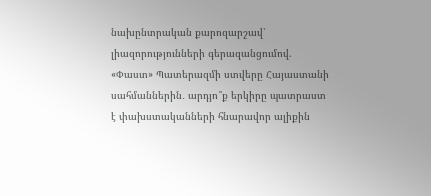նախընտրական քարոզարշավ՝ լիազորությունների գերազանցումով. «Փաստ» Պատերազմի ստվերը Հայաստանի սահմաններին․ արդյո՞ք երկիրը պատրաստ է փախստականների հնարավոր ալիքին